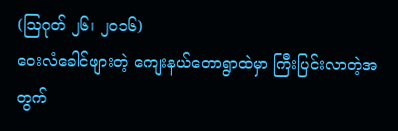(ဩဂုတ် ၂၆၊ ၂၀၁၆)
ဝေးလံခေါင်ဖျားတဲ့ ကျေးနယ်တောရွာထဲမှာ ကြီးပြင်းလာတဲ့အတွက်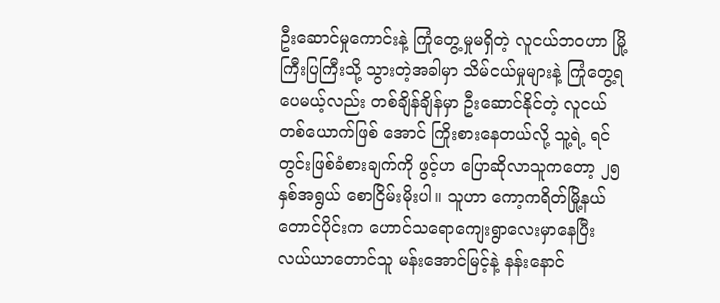ဦးဆောင်မှုကောင်းနဲ့ ကြုံတွေ့မှုမရှိတဲ့ လူငယ်ဘဝဟာ မြို့ ကြီးပြကြီးသို့ သွားတဲ့အခါမှာ သိမ်ငယ်မှုများနဲ့ ကြုံတွေ့ရပေမယ့်လည်း တစ်ချိန်ချိန်မှာ ဦးဆောင်နိုင်တဲ့ လူငယ်တစ်ယောက်ဖြစ် အောင် ကြိုးစားနေတယ်လို့ သူ့ရဲ့ ရင်တွင်းဖြစ်ခံစားချက်ကို ဖွင့်ဟ ပြောဆိုလာသူကတော့ ၂၅နှစ်အရွယ် စောငြိမ်းမိုးပါ။ သူဟာ ကော့ကရိတ်မြို့နယ်တောင်ပိုင်းက ဟောင်သရောကျေးရွာလေးမှာနေပြီး လယ်ယာတောင်သူ မန်းအောင်မြင့်နဲ့ နန်းနောင်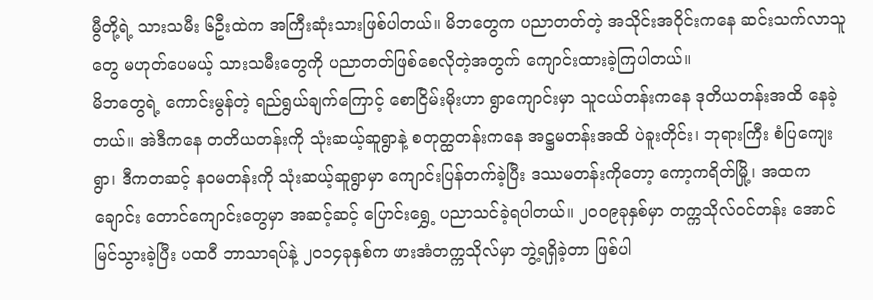မွီတို့ရဲ့ သားသမီး ၆ဦးထဲက အကြီးဆုံးသားဖြစ်ပါတယ်။ မိဘတွေက ပညာတတ်တဲ့ အသိုင်းအဝိုင်းကနေ ဆင်းသက်လာသူတွေ မဟုတ်ပေမယ့် သားသမီးတွေကို ပညာတတ်ဖြစ်စေလိုတဲ့အတွက် ကျောင်းထားခဲ့ကြပါတယ်။
မိဘတွေရဲ့ ကောင်းမွန်တဲ့ ရည်ရွယ်ချက်ကြောင့် စောငြိမ်းမိုးဟာ ရွာကျောင်းမှာ သူငယ်တန်းကနေ ဒုတိယတန်းအထိ နေခဲ့ တယ်။ အဲဒီကနေ တတိယတန်းကို သုံးဆယ့်ဆူရွာနဲ့ စတုတ္ထတန်းကနေ အဋ္ဌမတန်းအထိ ပဲခူးတိုင်း၊ ဘုရားကြီး စံပြကျေးရွာ၊ ဒီကတဆင့် နဝမတန်းကို သုံးဆယ့်ဆူရွာမှာ ကျောင်းပြန်တက်ခဲ့ပြီး ဒဿမတန်းကိုတော့ ကော့ကရိတ်မြို့၊ အထက ချောင်း တောင်ကျောင်းတွေမှာ အဆင့်ဆင့် ပြောင်းရွှေ့ ပညာသင်ခဲ့ရပါတယ်။ ၂၀၀၉ခုနှစ်မှာ တက္ကသိုလ်ဝင်တန်း အောင်မြင်သွားခဲ့ပြီး ပထဝီ ဘာသာရပ်နဲ့ ၂၀၁၄ခုနှစ်က ဖားအံတက္ကသိုလ်မှာ ဘွဲ့ရရှိခဲ့တာ ဖြစ်ပါ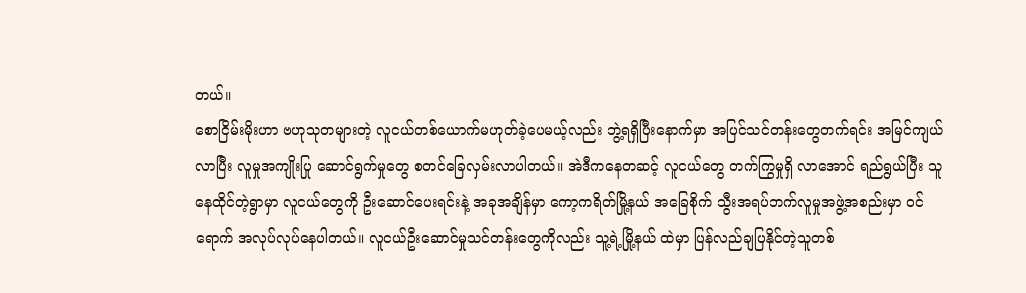တယ်။
စောငြိမ်းမိုးဟာ ဗဟုသုတများတဲ့ လူငယ်တစ်ယောက်မဟုတ်ခဲ့ပေမယ့်လည်း ဘွဲ့ရရှိပြီးနောက်မှာ အပြင်သင်တန်းတွေတက်ရင်း အမြင်ကျယ်လာပြီး လူမှုအကျိုးပြု ဆောင်ရွက်မှုတွေ စတင်ခြေလှမ်းလာပါတယ်။ အဲဒီကနေတဆင့် လူငယ်တွေ တက်ကြွမှုရှိ လာအောင် ရည်ရွယ်ပြီး သူနေထိုင်တဲ့ရွာမှာ လူငယ်တွေကို ဦးဆောင်ပေးရင်းနဲ့ အခုအချိန်မှာ ကော့ကရိတ်မြို့နယ် အခြေစိုက် သွီးအရပ်ဘက်လူမှုအဖွဲ့အစည်းမှာ ဝင်ရောက် အလုပ်လုပ်နေပါတယ်။ လူငယ်ဦးဆောင်မှုသင်တန်းတွေကိုလည်း သူ့ရဲ့မြို့နယ် ထဲမှာ ပြန်လည်ချပြနိုင်တဲ့သူတစ်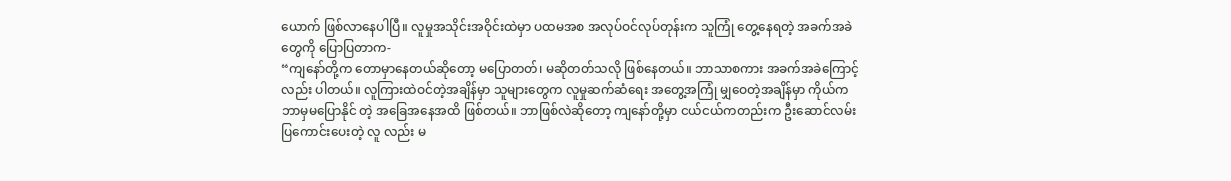ယောက် ဖြစ်လာနေပါပြီ။ လူမှုအသိုင်းအဝိုင်းထဲမှာ ပထမအစ အလုပ်ဝင်လုပ်တုန်းက သူကြုံ တွေ့နေရတဲ့ အခက်အခဲတွေကို ပြောပြတာက-
“ကျနော်တို့က တောမှာနေတယ်ဆိုတော့ မပြောတတ်၊ မဆိုတတ်သလို ဖြစ်နေတယ်။ ဘာသာစကား အခက်အခဲကြောင့်လည်း ပါတယ်။ လူကြားထဲဝင်တဲ့အချိန်မှာ သူများတွေက လူမှုဆက်ဆံရေး အတွေ့အကြုံ မျှဝေတဲ့အချိန်မှာ ကိုယ်က ဘာမှမပြောနိုင် တဲ့ အခြေအနေအထိ ဖြစ်တယ်။ ဘာဖြစ်လဲဆိုတော့ ကျနော်တို့မှာ ငယ်ငယ်ကတည်းက ဦးဆောင်လမ်းပြကောင်းပေးတဲ့ လူ လည်း မ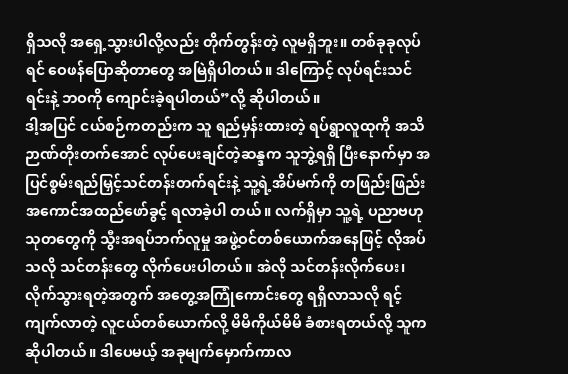ရှိသလို အရှေ့သွားပါလို့လည်း တိုက်တွန်းတဲ့ လူမရှိဘူး။ တစ်ခုခုလုပ်ရင် ဝေဖန်ပြောဆိုတာတွေ အမြဲရှိပါတယ်။ ဒါကြောင့် လုပ်ရင်းသင်ရင်းနဲ့ ဘဝကို ကျောင်းခဲ့ရပါတယ်”လို့ ဆိုပါတယ်။
ဒါ့အပြင် ငယ်စဉ်ကတည်းက သူ ရည်မှန်းထားတဲ့ ရပ်ရွာလူထုကို အသိဉာဏ်တိုးတက်အောင် လုပ်ပေးချင်တဲ့ဆန္ဒက သူဘွဲ့ရရှိ ပြီးနောက်မှာ အပြင်စွမ်းရည်မြှင့်သင်တန်းတက်ရင်းနဲ့ သူ့ရဲ့အိပ်မက်ကို တဖြည်းဖြည်း အကောင်အထည်ဖော်ခွင့် ရလာခဲ့ပါ တယ်။ လက်ရှိမှာ သူ့ရဲ့ ပညာဗဟုသုတတွေကို သွီးအရပ်ဘက်လူမှု အဖွဲ့ဝင်တစ်ယောက်အနေဖြင့် လိုအပ်သလို သင်တန်းတွေ လိုက်ပေးပါတယ်။ အဲလို သင်တန်းလိုက်ပေး၊ လိုက်သွားရတဲ့အတွက် အတွေ့အကြုံကောင်းတွေ ရရှိလာသလို ရင့်ကျက်လာတဲ့ လူငယ်တစ်ယောက်လို့ မိမိကိုယ်မိမိ ခံစားရတယ်လို့ သူက ဆိုပါတယ်။ ဒါပေမယ့် အခုမျက်မှောက်ကာလ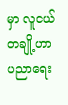မှာ လူငယ်တချို့ဟာ ပညာရေး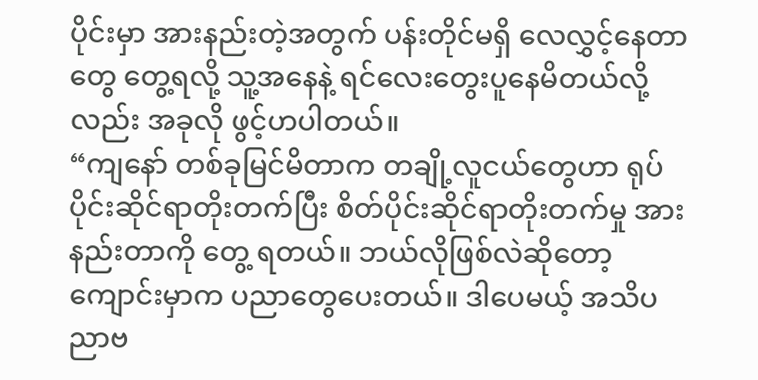ပိုင်းမှာ အားနည်းတဲ့အတွက် ပန်းတိုင်မရှိ လေလွှင့်နေတာတွေ တွေ့ရလို့ သူ့အနေနဲ့ ရင်လေးတွေးပူနေမိတယ်လို့ လည်း အခုလို ဖွင့်ဟပါတယ်။
“ကျနော် တစ်ခုမြင်မိတာက တချို့လူငယ်တွေဟာ ရုပ်ပိုင်းဆိုင်ရာတိုးတက်ပြီး စိတ်ပိုင်းဆိုင်ရာတိုးတက်မှု အားနည်းတာကို တွေ့ ရတယ်။ ဘယ်လိုဖြစ်လဲဆိုတော့ ကျောင်းမှာက ပညာတွေပေးတယ်။ ဒါပေမယ့် အသိပညာဗ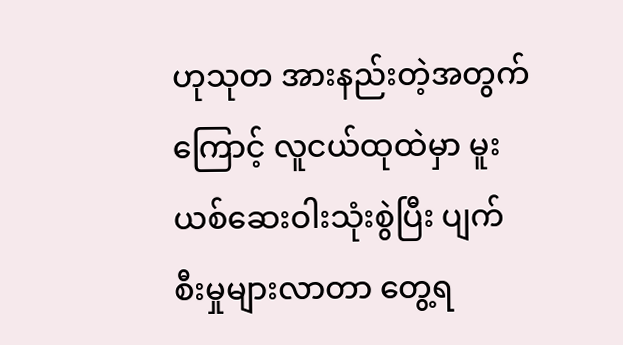ဟုသုတ အားနည်းတဲ့အတွက် ကြောင့် လူငယ်ထုထဲမှာ မူးယစ်ဆေးဝါးသုံးစွဲပြီး ပျက်စီးမှုများလာတာ တွေ့ရ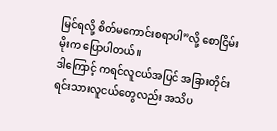မြင်ရလို့ စိတ်မကောင်းစရာပါ”လို့ စောငြိမ်းမိုးက ပြောပါတယ်။
ဒါကြောင့် ကရင်လူငယ်အပြင် အခြားတိုင်းရင်းသားလူငယ်တွေလည်း အသိပ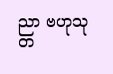ညာ ဗဟုသုတ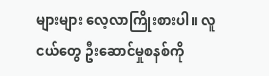များများ လေ့လာကြိုးစားပါ။ လူငယ်တွေ ဦးဆောင်မှုစနစ်ကို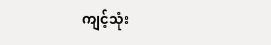ကျင့်သုံး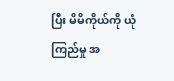ပြီး မိမိကိုယ်ကို ယုံကြည်မှု အ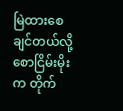မြဲထားစေချင်တယ်လို့ စောငြိမ်းမိုးက တိုက်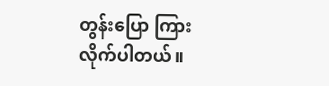တွန်းပြော ကြားလိုက်ပါတယ်။